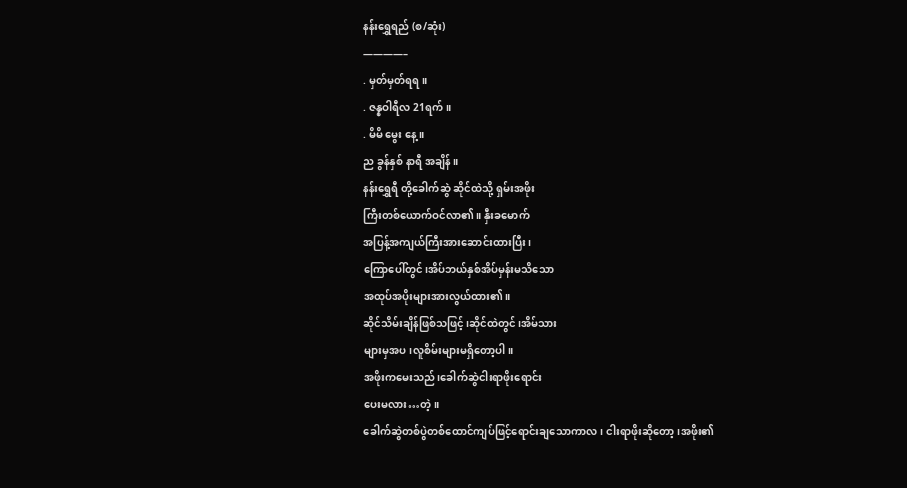နန်းရွှေရည် (စ/ဆုံး)
————–
. မှတ်မှတ်ရရ။
. ဇန္နဝါရီလ 21ရက်။
. မိမိ မွေး နေ့ ။
ည ခွန်နှစ် နာရီ အချိန်။
နန်းရွှေရီ တို့ခေါက်ဆွဲ ဆိုင်ထဲသို့ ရှမ်းအဖိုး
ကြီးတစ်ယောက်ဝင်လာ၏။ နှီးခမောက်
အပြန့်အကျယ်ကြီးအားဆောင်းထားပြီး၊
ကြောပေါ်တွင်၊အိပ်ဘယ်နှစ်အိပ်မှန်းမသိသော
အထုပ်အပိုးများအားလွယ်ထား၏။
ဆိုင်သိမ်းချိန်ဖြစ်သဖြင့်၊ဆိုင်ထဲတွင်၊အိမ်သား
များမှအပ၊လူစိမ်းများမရှိတော့ပါ။
အဖိုးကမေးသည်၊ခေါက်ဆွဲငါးရာဖိုးရောင်း
ပေးမလား…တဲ့။
ခေါက်ဆွဲတစ်ပွဲတစ်ထောင်ကျပ်ဖြင့်ရောင်းချသောကာလ၊ ငါးရာဖိုးဆိုတော့၊အဖိုး၏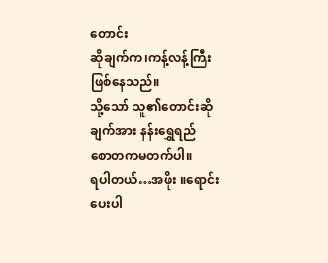တောင်း
ဆိုချက်က၊ကန့်လန့်ကြီးဖြစ်နေသည်။
သို့သော် သူ၏တောင်းဆိုချက်အား နန်းရွှေရည်
စောတကမတက်ပါ။
ရပါတယ်…အဖိုး ။ရောင်းပေးပါ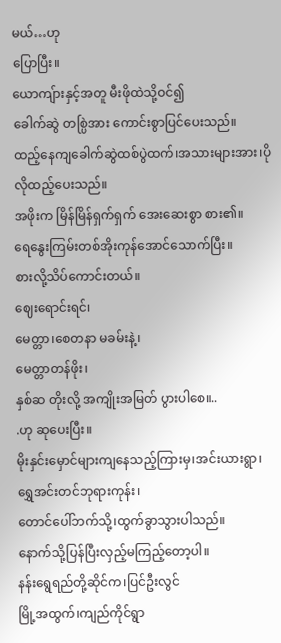မယ်…ဟု
ပြောပြီး။
ယောကျ်ားနှင့်အတူ မီးဖိုထဲသို့ဝင်၍
ခေါက်ဆွဲ တစ္ပြဲအား ကောင်းစွာပြင်ပေးသည်။
ထည့်နေကျခေါက်ဆွဲထစ်ပွဲထက်၊အသားများအား၊ပိုလိုထည့်ပေးသည်။
အဖိုးက မြိန်မြိန်ရှက်ရှက် အေးဆေးစွာ စား၏။
ရေနွေးကြမ်းတစ်အိုးကုန်အောင်သောက်ပြီး။
စားလို့သိပ်ကောင်းတယ်။
ဈေးရောင်းရင်၊
မေတ္တာ၊စေတနာ မခမ်းနဲ့၊
မေတ္တာတန်ဖိုး၊
နှစ်ဆ တိုးလို့ အကျိုးအမြတ် ပွားပါစေ။..
.ဟု ဆုပေးပြီး။
မိုးနှင်းမှောင်များကျနေသည့်ကြားမှ၊အင်းယားရွာ၊ရွှေအင်းတင်ဘုရားကုန်း၊
တောင်ပေါ်ဘက်သို့၊ထွက်ခွာသွားပါသည်။
နောက်သို့ပြန်ပြီးလှည့်မကြည့်တော့ပါ။
နန်းရွေရည်တို့ဆိုင်က၊ပြင်ဦးလွင်
မြို့အထွက်၊ကျည်ကိုင်ရွာ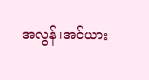အလွန်၊အင်ယား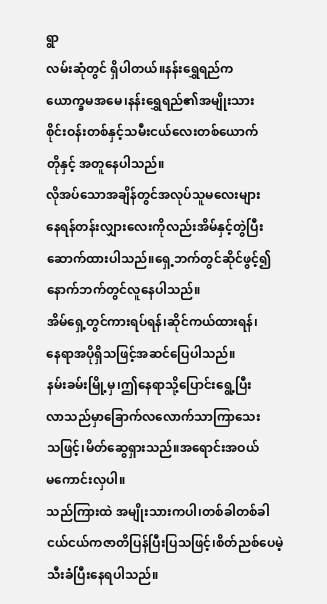ရွာ
လမ်းဆုံတွင် ရှိပါတယ်။နန်းရွှေရည်က
ယောက္ခမအမေ၊နန်းရွှေရည်၏အမျိုးသား
စိုင်းဝန်းတစ်နှင့်သမီးငယ်လေးတစ်ယောက်
တိုနှင့် အတူနေပါသည်။
လိုအပ်သောအချိန်တွင်အလုပ်သူမလေးများ
နေရန်တန်းလျှားလေးကိုလည်းအိမ်နှင့်တွဲပြီး
ဆောက်ထားပါသည်။ရှေ့ဘက်တွင်ဆိုင်ဖွင့်၍
နောက်ဘက်တွင်လူနေပါသည်။
အိမ်ရှေ့တွင်ကားရပ်ရန်၊ဆိုင်ကယ်ထားရန်၊
နေရာအပိုရှိသဖြင့်အဆင်ပြေပါသည်။
နမ်းခမ်းမြို့မှ၊ဤနေရာသို့ပြောင်းရွေ့ပြီး
လာသည်မှာခြောက်လလောက်သာကြာသေး
သဖြင့်၊မိတ်ဆွေရှားသည်။အရောင်းအဝယ်
မကောင်းလှပါ။
သည်ကြားထဲ အမျိုးသားကပါ၊တစ်ခါတစ်ခါ
ငယ်ငယ်ကဇာတိပြန်ပြီးပြသဖြင့်၊စိတ်ညစ်ပေမဲ့
သီးခံပြီးနေရပါသည်။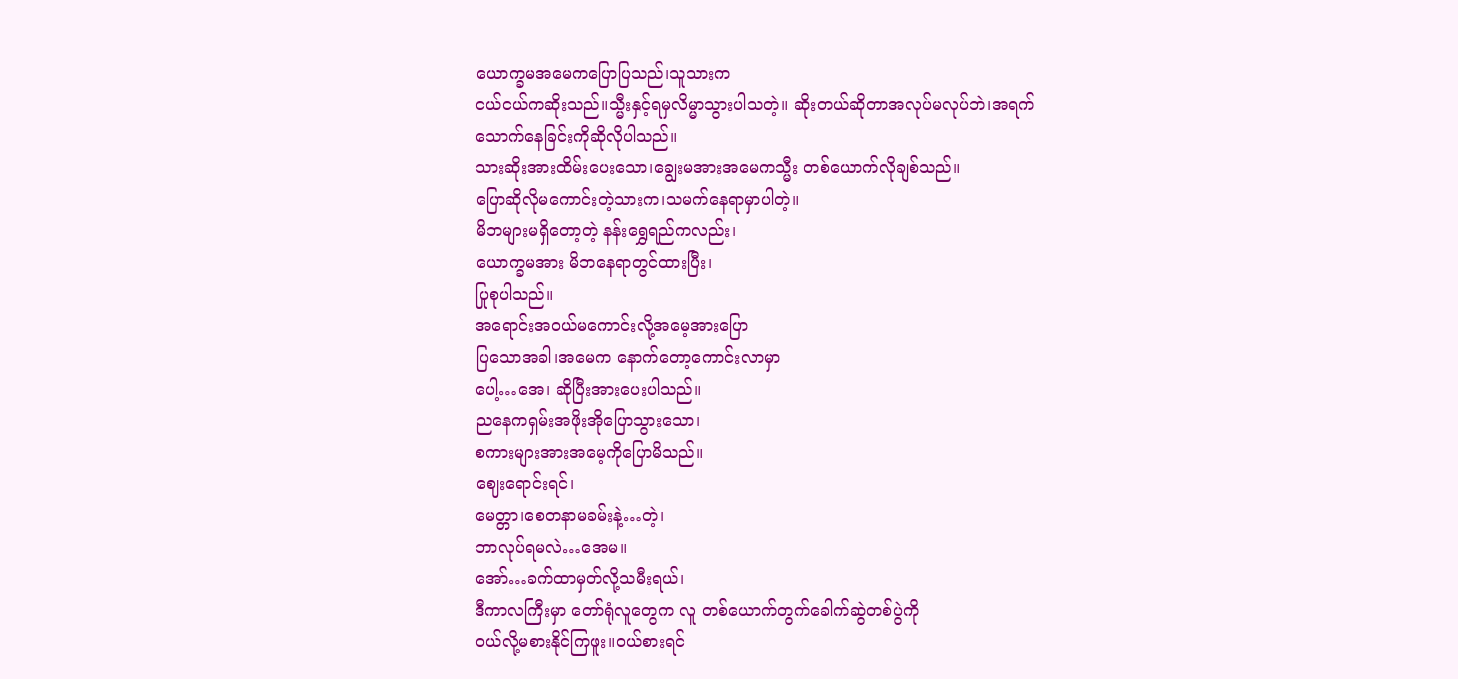ယောက္ခမအမေကပြောပြသည်၊သူသားက
ငယ်ငယ်ကဆိုးသည်။သ္မီးနှင့်ရမှလိမ္မာသွားပါသတဲ့။ ဆိုးတယ်ဆိုတာအလုပ်မလုပ်ဘဲ၊အရက်
သောက်နေခြင်းကိုဆိုလိုပါသည်။
သားဆိုးအားထိမ်းပေးသော၊ချွေးမအားအမေကသ္မီး တစ်ယောက်လိုချစ်သည်။
ပြောဆိုလိုမကောင်းတဲ့သားက၊သမက်နေရာမှာပါတဲ့။
မိဘများမရှိတော့တဲ့ နန်းရွှေရည်ကလည်း၊
ယောက္ခမအား မိဘနေရာတွင်ထားပြီး၊
ပြုစုပါသည်။
အရောင်းအဝယ်မကောင်းလို့အမေ့အားပြော
ပြသောအခါ၊အမေက နောက်တော့ကောင်းလာမှာ
ပေါ့…အေ၊ ဆိုပြီးအားပေးပါသည်။
ညနေကရှမ်းအဖိုးအိုပြောသွားသော၊
စကားများအားအမေ့ကိုပြောမိသည်။
ဈေးရောင်းရင်၊
မေတ္တာ၊စေတနာမခမ်းနဲ့…တဲ့၊
ဘာလုပ်ရမလဲ…အေမ။
အော်…ခက်ထာမှတ်လို့သမီးရယ်၊
ဒီကာလကြီးမှာ တော်ရုံလူတွေက လူ တစ်ယောက်တွက်ခေါက်ဆွဲတစ်ပွဲကို
ဝယ်လို့မစားနိုင်ကြဖူး။ဝယ်စားရင်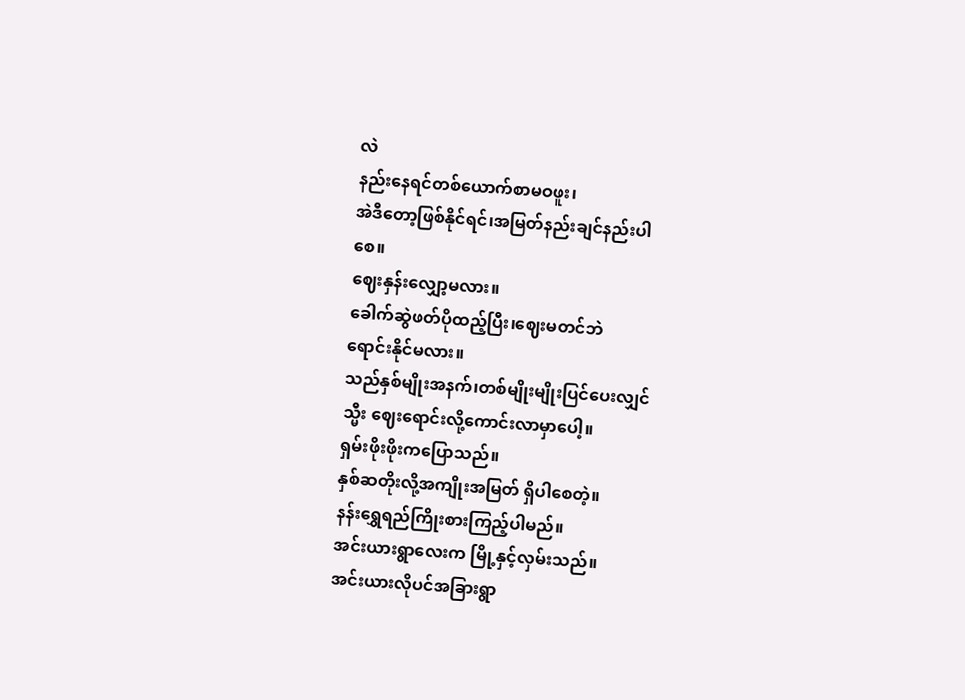လဲ
နည်းနေရင်တစ်ယောက်စာမဝဖူး၊
အဲဒီတော့ဖြစ်နိုင်ရင်၊အမြတ်နည်းချင်နည်းပါ
စေ။
ဈေးနှန်းလျှော့မလား။
ခေါက်ဆွဲဖတ်ပိုထည့်ပြီး၊ဈေးမတင်ဘဲ
ရောင်းနိုင်မလား။
သည်နှစ်မျိုးအနက်၊တစ်မျိုးမျိုးပြင်ပေးလျှင်
သ္မီး ဈေးရောင်းလို့ကောင်းလာမှာပေါ့။
ရှမ်းဖိုးဖိုးကပြောသည်။
နှစ်ဆတိုးလို့အကျိုးအမြတ် ရှိပါစေတဲ့။
နန်းရွှေရည်ကြိုးစားကြည့်ပါမည်။
အင်းယားရွာလေးက မြို့နှင့်လှမ်းသည်။
အင်းယားလိုပင်အခြားရွာ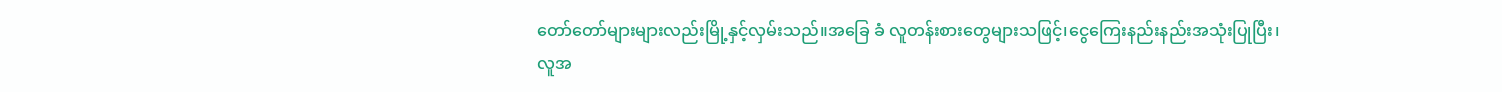တော်တော်များများလည်းမြို့နှင့်လှမ်းသည်။အခြေ ခံ လူတန်းစားတွေများသဖြင့်၊ငွေကြေးနည်းနည်းအသုံးပြုပြီး၊
လူအ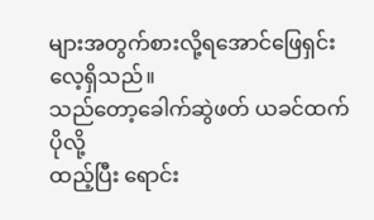များအတွက်စားလို့ရအောင်ဖြေရှင်းလေ့ရှိသည်။
သည်တော့ခေါက်ဆွဲဖတ် ယခင်ထက်ပိုလို့
ထည့်ပြီး ရောင်း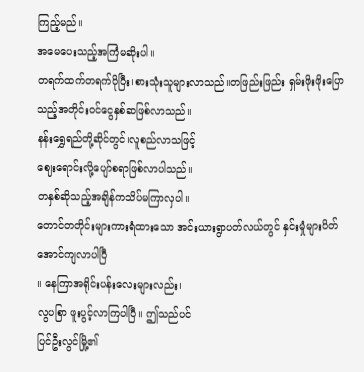ကြည့်မည်။
အမေပေးသည့်အကြံမဆိုးပါ။
တရက်ထက်တရက်ပိုပြီး၊စားသုံးသူများလာသည်။တဖြည်းဖြည်း ရှမ်းဖိုးဖိုးပြော သည့်အတိုင်းဝင်ငွေနှစ်ဆဖြစ်လာသည်။
နန်းရွှေရည်တို့ဆိုင်တွင်၊လူစည်လာသဖြင့်
ဈေးရောင်းလို့ပျော်စရာဖြစ်လာပါသည်။
တနှစ်ဆိုသည့်အချိန်ကသိပ်မကြာလှပါ။
တောင်တတိုင်းများကားရံထားသော အင်းယားရွာပတ်လယ်တွင် နှင်းမှုံများပိတ်အောင်ကျလာပါပြီ
။ နေကြာအရိုင်းပန်းလေးများလည်း၊
လွပစြာ ဖူးပွင့်လာကြပါပြီ။ ဤသည်ပင်
ပြင်ဦးလွင်မြို့၏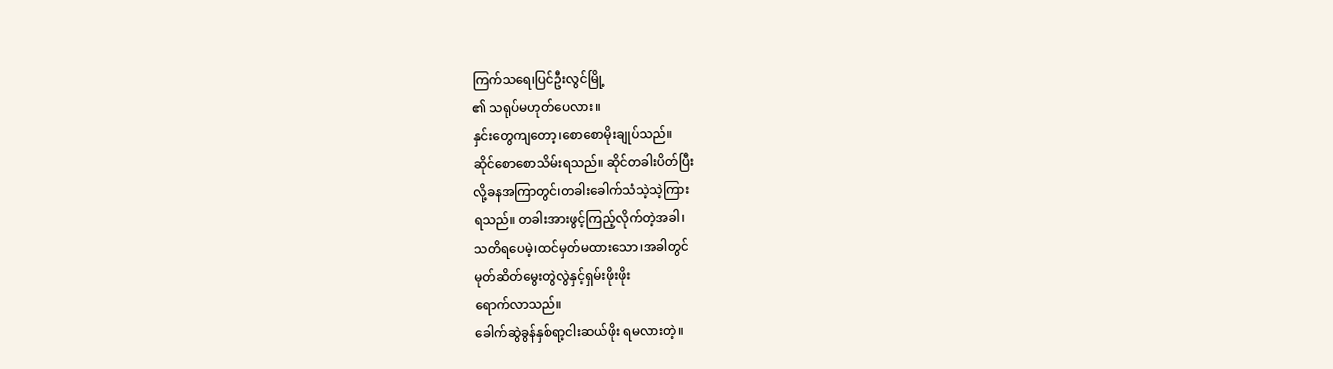ကြက်သရေ၊ပြင်ဦးလွင်မြို့
၏ သရုပ်မဟုတ်ပေလား။
နှင်းတွေကျတော့၊စောစောမိုးချုပ်သည်။
ဆိုင်စောစောသိမ်းရသည်။ ဆိုင်တခါးပိတ်ပြီး
လို့ခနအကြာတွင်၊တခါးခေါက်သံသဲ့သဲ့ကြား
ရသည်။ တခါးအားဖွင့်ကြည့်လိုက်တဲ့အခါ၊
သတိရပေမဲ့၊ထင်မှတ်မထားသော၊အခါတွင်
မုတ်ဆိတ်မွေးတွဲလွဲနှင့်ရှမ်းဖိုးဖိုး
ရောက်လာသည်။
ခေါက်ဆွဲခွန်နှစ်ရာ့ငါးဆယ်ဖိုး ရမလားတဲ့။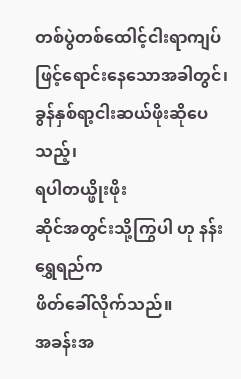တစ်ပွဲတစ်ထေါင့်ငါးရာကျပ်ဖြင့်ရောင်းနေသောအခါတွင်၊
ခွန်နှစ်ရာ့ငါးဆယ်ဖိုးဆိုပေသည့်၊
ရပါတယ္ဖိုးဖိုး
ဆိုင်အတွင်းသို့ကြွပါ ဟု နန်းရွှေရည်က
ဖိတ်ခေါ်လိုက်သည်။
အခန်းအ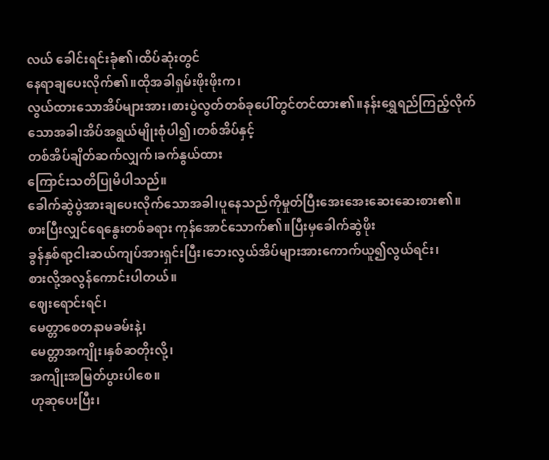လယ် ခေါင်းရင်းခုံ၏၊ထိပ်ဆုံးတွင်
နေရာချပေးလိုက်၏။ထိုအခါရှမ်းဖိုးဖိုးက၊
လွယ်ထားသောအိပ်များအား၊စားပွဲလွတ်တစ်ခုပေါ်တွင်တင်ထား၏။နန်းရွှေရည်ကြည့်လိုက်
သောအခါ၊အိပ်အရွယ်မျိုးစုံပါ၍၊တစ်အိပ်နှင့်
တစ်အိပ်ချိတ်ဆက်လျှက်၊ခက်နွယ်ထား
ကြောင်းသတိပြုမိပါသည်။
ခေါက်ဆွဲပွဲအားချပေးလိုက်သောအခါ၊ပူနေသည်ကိုမှုတ်ပြီးအေးအေးဆေးဆေးစား၏။
စားပြီးလျှင်ရေနွေးတစ်ခရား ကုန်အောင်သောက်၏။ပြီးမှခေါက်ဆွဲဖိုး
ခွန်နှစ်ရာ့ငါးဆယ်ကျပ်အားရှင်းပြီး၊ဘေးလွယ်အိပ်များအားကောက်ယူ၍လွယ်ရင်း၊
စားလို့အလွန်ကောင်းပါတယ်။
ဈေးရောင်းရင်၊
မေတ္တာစေတနာမခမ်းနဲ့၊
မေတ္တာအကျိုး၊နှစ်ဆတိုးလို့၊
အကျိုးအမြတ်ပွားပါစေ။
ဟုဆုပေးပြီး၊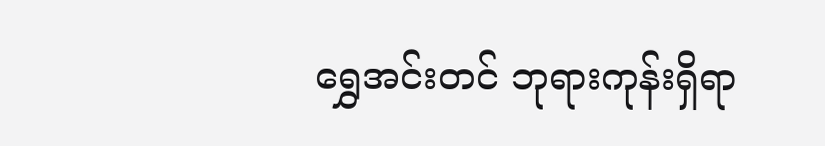ရွှေအင်းတင် ဘုရားကုန်းရှိရာ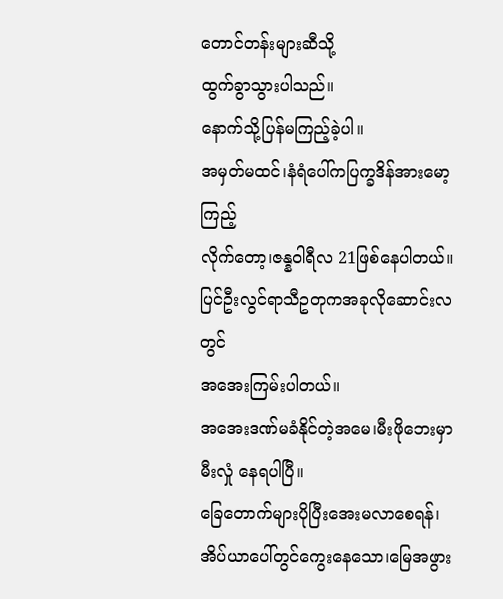တောင်တန်းများဆီသို့
ထွက်ခွာသွားပါသည်။
နောက်သို့ပြန်မကြည့်ခဲ့ပါ။
အမှတ်မထင်၊နံရံပေါ်ကပြက္ခဒိန်အားမော့ကြည့်
လိုက်တော့၊ဇန္နဝါရီလ 21ဖြစ်နေပါတယ်။
ပြင်ဦးလွင်ရာသီဥတုကအခုလိုဆောင်းလတွင်
အအေးကြမ်းပါတယ်။
အအေးဒဏ်မခံနိုင်တဲ့အမေ၊မီးဖိုဘေးမှာ
မီးလှုံ နေရပါပြီ။
ခြေတောက်များပိုပြီးအေးမလာစေရန်၊
အိပ်ယာပေါ်တွင်ကွေးနေသော၊မြေအဖွား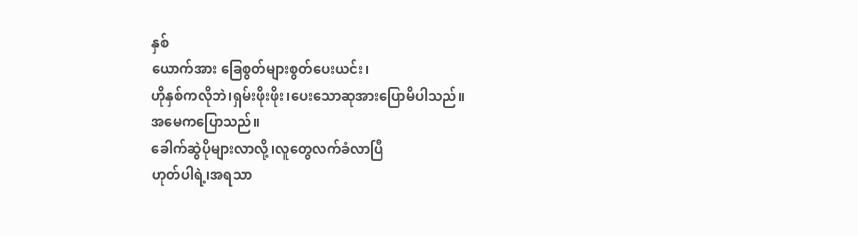နှစ်
ယောက်အား ခြေစွတ်များစွတ်ပေးယင်း၊
ဟိုနှစ်ကလိုဘဲ၊ရှမ်းဖိုးဖိုး၊ပေးသောဆုအားပြောမိပါသည်။
အမေကပြောသည်။
ခေါက်ဆွဲပိုများလာလို့၊လူတွေလက်ခံလာပြီ
ဟုတ်ပါရဲ့၊အရသာ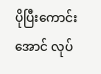ပိုပြီးကောင်းအောင် လုပ်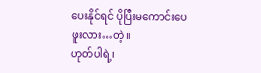ပေးနိုင်ရင် ပိုပြီးမကောင်းပေဖူးလား…တဲ့။
ဟုတ်ပါရဲ့၊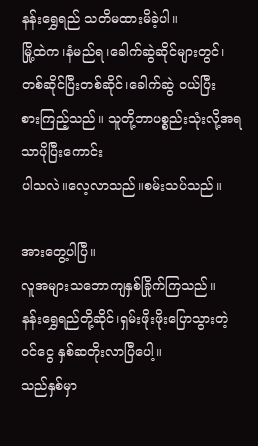နန်းရွှေရည် သတိမထားမိခဲ့ပါ။
မြို့ထဲက၊နံမည်ရ၊ခေါက်ဆွဲဆိုင်များတွင်၊
တစ်ဆိုင်ပြီးတစ်ဆိုင်၊ခေါက်ဆွဲ ဝယ်ပြီး
စားကြည့်သည်။ သူတို့ဘာပစ္စည်းသုံးလို့အရသာပိုပြီးကောင်း
ပါသလဲ။လေ့လာသည်။စမ်းသပ်သည်။

အားတွေ့ပါပြီ။
လူအများသဘောကျနှစ်ခြိုက်ကြသည်။
နန်းရွှေရည်တို့ဆိုင်၊ရှမ်းဖိုးဖိုးပြောသွားတဲ့
ဝင်ငွေ နှစ်ဆတိုးလာပြီပေါ့။
သည်နှစ်မှာ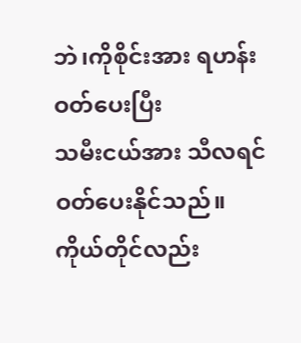ဘဲ၊ကိုစိုင်းအား ရဟန်းဝတ်ပေးပြီး
သမီးငယ်အား သီလရင်ဝတ်ပေးနိုင်သည်။
ကိုယ်တိုင်လည်း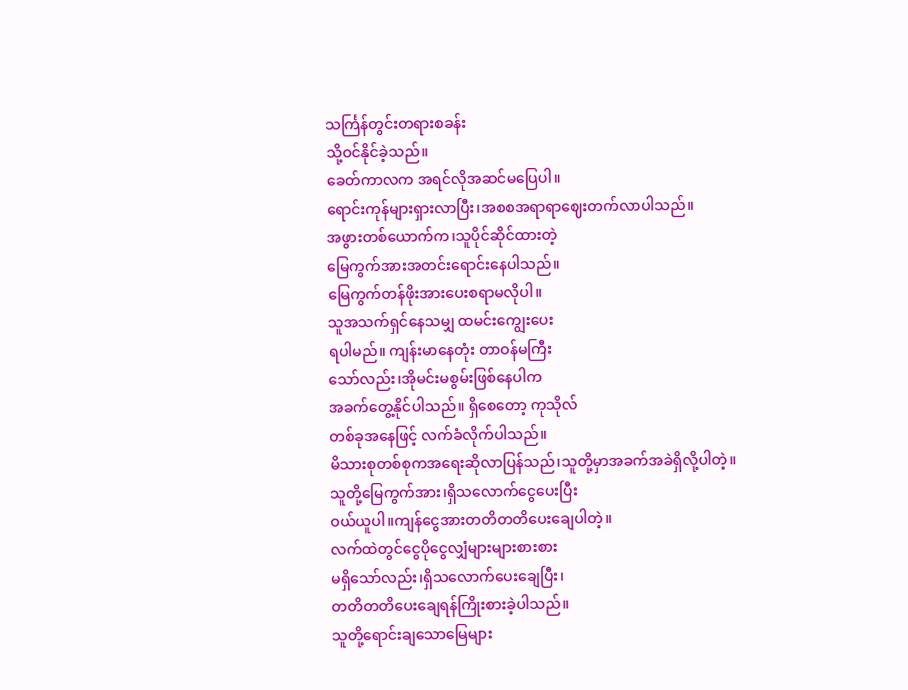သင်္ကြန်တွင်းတရားစခန်း
သို့ဝင်နိုင်ခဲ့သည်။
ခေတ်ကာလက အရင်လိုအဆင်မပြေပါ။
ရောင်းကုန်များရှားလာပြီး၊အစစအရာရာဈေးတက်လာပါသည်။
အဖွားတစ်ယောက်က၊သူပိုင်ဆိုင်ထားတဲ့
မြေကွက်အားအတင်းရောင်းနေပါသည်။
မြေကွက်တန်ဖိုးအားပေးစရာမလိုပါ။
သူအသက်ရှင်နေသမျှ ထမင်းကျွေးပေး
ရပါမည်။ ကျန်းမာနေတုံး တာဝန်မကြီး
သော်လည်း၊အိုမင်းမစွမ်းဖြစ်နေပါက
အခက်တွေ့နိုင်ပါသည်။ ရှိစေတော့ ကုသိုလ်
တစ်ခုအနေဖြင့် လက်ခံလိုက်ပါသည်။
မိသားစုတစ်စုကအရေးဆိုလာပြန်သည်၊သူတို့မှာအခက်အခဲရှိလို့ပါတဲ့။
သူတို့မြေကွက်အား၊ရှိသလောက်ငွေပေးပြီး
ဝယ်ယူပါ။ကျန်ငွေအားတတိတတိပေးချေပါတဲ့။
လက်ထဲတွင်ငွေပိုငွေလျှံများများစားစား
မရှိသော်လည်း၊ရှိသလောက်ပေးချေပြီး၊
တတိတတိပေးချေရန်ကြိုးစားခဲ့ပါသည်။
သူတို့ရောင်းချသောမြေများ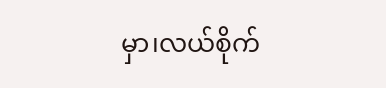မှာ၊လယ်စိုက်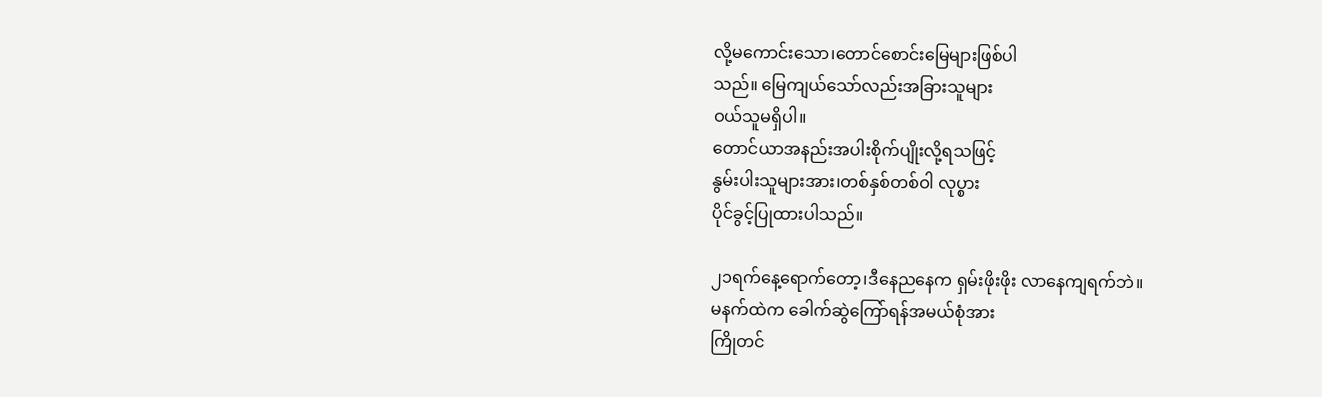လို့မကောင်းသော၊တောင်စောင်းမြေများဖြစ်ပါ
သည်။ မြေကျယ်သော်လည်းအခြားသူများ
ဝယ်သူမရှိပါ။
တောင်ယာအနည်းအပါးစိုက်ပျိုးလို့ရသဖြင့်
နွမ်းပါးသူများအား၊တစ်နှစ်တစ်ဝါ လုပ္စား
ပိုင်ခွင့်ပြုထားပါသည်။

၂၁ရက်နေ့ရောက်တော့၊ဒီနေညနေက ရှမ်းဖိုးဖိုး လာနေကျရက်ဘဲ။
မနက်ထဲက ခေါက်ဆွဲကြော်ရန်အမယ်စုံအား
ကြိုတင်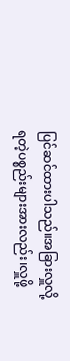ပြင်ဆင်ထားပါသည်။အခြားလှူလို့ရတဲ့ပစ္စည်းများအားလည်း၊လှူဖို့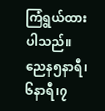ကြံရွယ်ထားပါသည်။
ညေန၅နာရီ၊၆နာရီ၊၇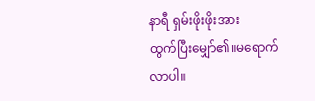နာရီ ရှမ်းဖိုးဖိုးအား
ထွက်ပြီးမျှော်၏။မရောက်လာပါ။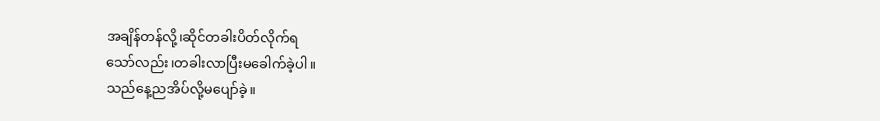အချိန်တန်လို့၊ဆိုင်တခါးပိတ်လိုက်ရ
သော်လည်း၊တခါးလာပြီးမခေါက်ခဲ့ပါ။
သည်နေ့ညအိပ်လို့မပျော်ခဲ့။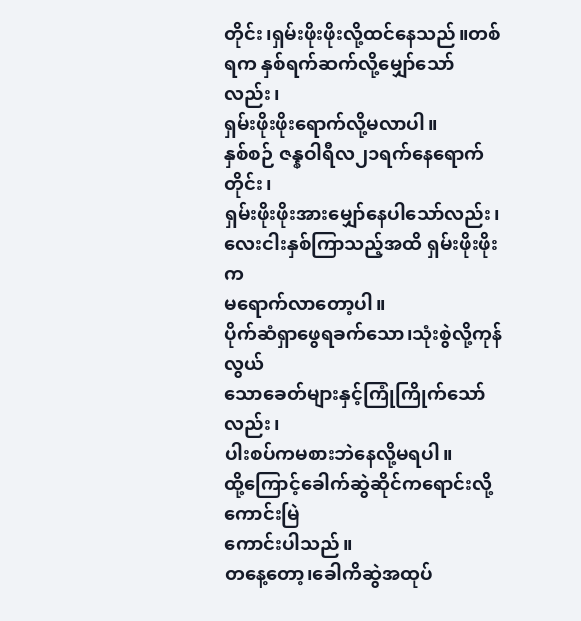တိုင်း၊ရှမ်းဖိုးဖိုးလို့ထင်နေသည်။တစ်ရက နှစ်ရက်ဆက်လို့မျှော်သော်လည်း၊
ရှမ်းဖိုးဖိုးရောက်လို့မလာပါ။
နှစ်စဉ် ဇန္နဝါရီလ၂၁ရက်နေရောက်တိုင်း၊
ရှမ်းဖိုးဖိုးအားမျှော်နေပါသော်လည်း၊
လေးငါးနှစ်ကြာသည့်အထိ ရှမ်းဖိုးဖိုးက
မရောက်လာတော့ပါ။
ပိုက်ဆံရှာဖွေရခက်သော၊သုံးစွဲလို့ကုန်လွယ်
သောခေတ်များနှင့်ကြုံကြိုက်သော်လည်း၊
ပါးစပ်ကမစားဘဲနေလို့မရပါ။
ထို့ကြောင့်ခေါက်ဆွဲဆိုင်ကရောင်းလို့ကောင်းမြဲ
ကောင်းပါသည်။
တနေ့တော့၊ခေါကိဆွဲအထုပ်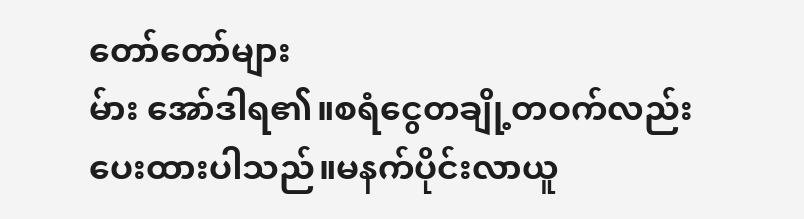တော်တော်များ
မ်ား အော်ဒါရ၏။စရံငွေတချို့တဝက်လည်း
ပေးထားပါသည်။မနက်ပိုင်းလာယူ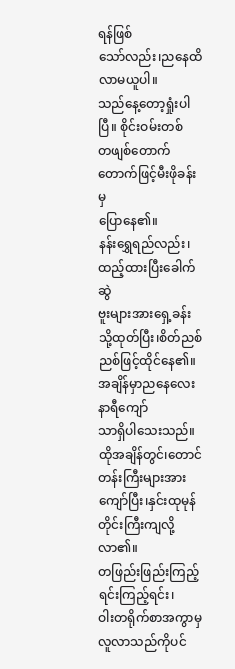ရန်ဖြစ်
သော်လည်း၊ညနေထိလာမယူပါ။
သည်နေ့တော့ရှုံးပါပြီ။ စိုင်းဝမ်းတစ်
တဖျစ်တောက်တောက်ဖြင့်မီးဖိုခန်းမှ
ပြောနေ၏။
နန်းရွှေရည်လည်း၊ထည့်ထားပြီးခေါက်ဆွဲ
ဗူးများအားရှေ့ခန်းသို့ထုတ်ပြီး၊စိတ်ညစ်ညစ်ဖြင့်ထိုင်နေ၏။အချိန်မှာညနေလေးနာရီကျော်
သာရှိပါသေးသည်။
ထိုအချိန်တွင်၊တောင်တန်းကြီးများအား
ကျော်ပြီး၊နှင်းထုမုန်တိုင်းကြီးကျလို့လာ၏။
တဖြည်းဖြည်းကြည့်ရင်းကြည့်ရင်း၊
ဝါးတရိုက်စာအကွာမှ လူလာသည်ကိုပင်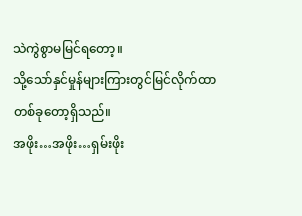သဲကွဲစွာမမြင်ရတော့။
သို့သော်နှင်မှုန်များကြားတွင်မြင်လိုက်ထာ
တစ်ခုတော့ရှိသည်။
အဖိုး…အဖိုး…ရှမ်းဖိုး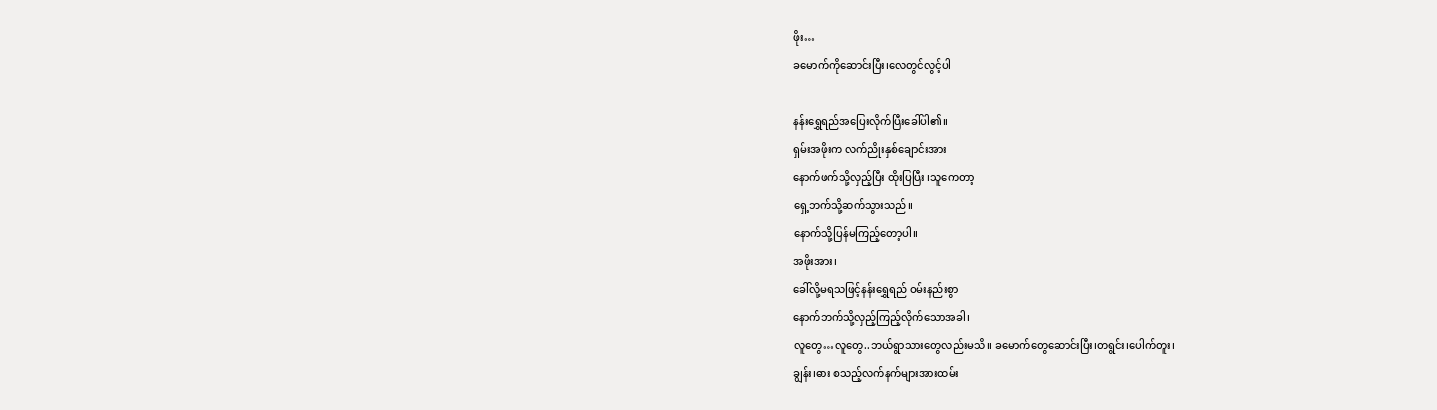ဖိုး…
ခမောက်ကိုဆောင်းပြီး၊လေတွင်လွင့်ပါ

နန်းရွှေရည်အပြေးလိုက်ပြီးခေါ်ပါ၏။
ရှမ်းအဖိုးက လက်ညိုးနှစ်ချောင်းအား
နောက်ဖက်သို့လှည့်ပြီး ထိုးပြပြီး ၊သူကေတာ့
ရှေ့ဘက်သို့ဆက်သွားသည်။
နောက်သို့ပြန်မကြည့်တော့ပါ။
အဖိုးအား၊
ခေါ်လို့မရသဖြင့်နန်းရွှေရည် ဝမ်းနည်းစွာ
နောက်ဘက်သို့လှည့်ကြည့်လိုက်သောအခါ၊
လူတွေ…လူတွေ..ဘယ်ရွာသားတွေလည်းမသိ။ ခမောက်တွေဆောင်းပြီး၊တရွင်း၊ပေါက်တူး၊
ချွန်း၊ဓား စသည့်လက်နက်များအားထမ်း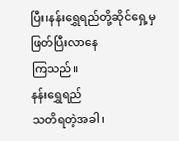ပြီး၊နန်းရွှေရည်တို့ဆိုင်ရှေ့မှဖြတ်ပြီးလာနေ
ကြသည်။
နန်းရွှေရည်
သတိရတဲ့အခါ၊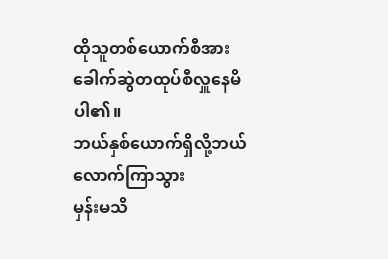ထိုသူတစ်ယောက်စီအား
ခေါက်ဆွဲတထုပ်စီလှူနေမိပါ၏။
ဘယ်နှစ်ယောက်ရှိလို့ဘယ်လောက်ကြာသွား
မှန်းမသိ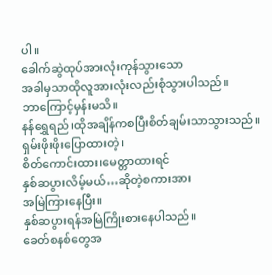ပါ။
ခေါက်ဆွဲထုပ်အားလုံးကုန်သွားသော
အခါမှသာထိုလူအားလုံးလည်းစုံသွားပါသည်။
ဘာကြောင့်မှန်းမသိ။
နန်ရွှေရည်၊ထိုအချိန်ကစပြီးစိတ်ချမ်းသာသွားသည်။ ရှမ်းဖိုးဖိုးပြောထားတဲ့၊
စိတ်ကောင်းထား၊မေတ္တာထားရင်
နှစ်ဆပွားလိမ့်မယ်…ဆိုတဲ့စကားအား
အမြဲကြားနေပြီး။
နှစ်ဆပွားရန်အမြဲကြိုးစားနေပါသည်။
ခေတ်စနစ်တွေအ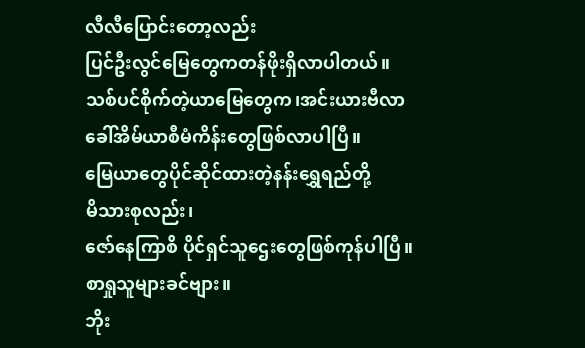လီလီပြောင်းတော့လည်း
ပြင်ဦးလွင်မြေတွေကတန်ဖိုးရှိလာပါတယ်။
သစ်ပင်စိုက်တဲ့ယာမြေတွေက၊အင်းယားဗီလာ
ခေါ်အိမ်ယာစီမံကိန်းတွေဖြစ်လာပါပြီ။
မြေယာတွေပိုင်ဆိုင်ထားတဲ့နန်းရွှေရည်တို့
မိသားစုလည်း၊
ဇော်နေကြာစိ ပိုင်ရှင်သူဌေးတွေဖြစ်ကုန်ပါပြီ။
စာရှုသူများခင်ဗျား။
ဘိုး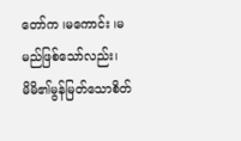တော်က ၊မကောင်း ၊မမည်ဖြစ်သော်လည်း၊
မိမိ၏မွန်မြတ်သောစိတ်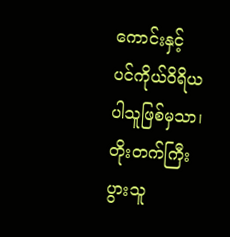ကောင်းနှင့်
ပင်ကိုယ်ဝိရိယ ပါသူဖြစ်မှသာ၊
တိုးတက်ကြီးပွားသူ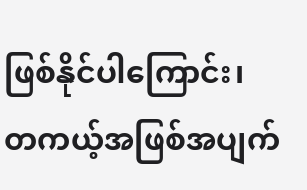ဖြစ်နိုင်ပါကြောင်း၊
တကယ့်အဖြစ်အပျက်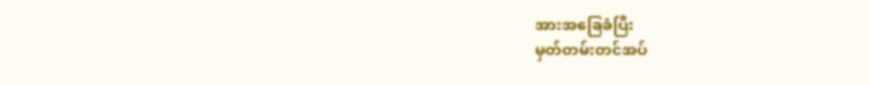အားအခြေခံပြီး
မှတ်တမ်းတင်အပ်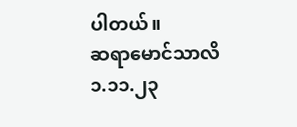ပါတယ်။
ဆရာမောင်သာလိ
၁.၁၁.၂၃